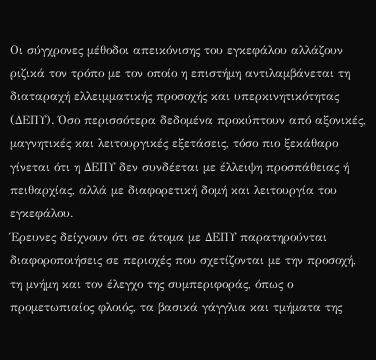Οι σύγχρονες μέθοδοι απεικόνισης του εγκεφάλου αλλάζουν ριζικά τον τρόπο με τον οποίο η επιστήμη αντιλαμβάνεται τη διαταραχή ελλειμματικής προσοχής και υπερκινητικότητας (ΔΕΠΥ). Όσο περισσότερα δεδομένα προκύπτουν από αξονικές, μαγνητικές και λειτουργικές εξετάσεις, τόσο πιο ξεκάθαρο γίνεται ότι η ΔΕΠΥ δεν συνδέεται με έλλειψη προσπάθειας ή πειθαρχίας, αλλά με διαφορετική δομή και λειτουργία του εγκεφάλου.
Έρευνες δείχνουν ότι σε άτομα με ΔΕΠΥ παρατηρούνται διαφοροποιήσεις σε περιοχές που σχετίζονται με την προσοχή, τη μνήμη και τον έλεγχο της συμπεριφοράς, όπως ο προμετωπιαίος φλοιός, τα βασικά γάγγλια και τμήματα της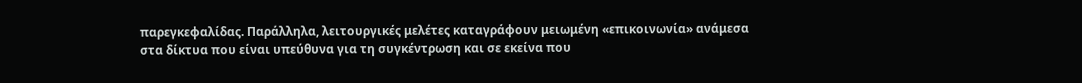παρεγκεφαλίδας. Παράλληλα, λειτουργικές μελέτες καταγράφουν μειωμένη «επικοινωνία» ανάμεσα στα δίκτυα που είναι υπεύθυνα για τη συγκέντρωση και σε εκείνα που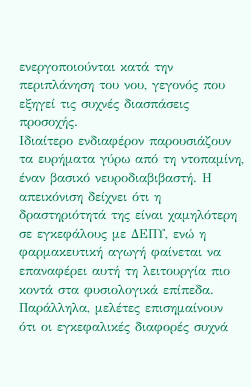ενεργοποιούνται κατά την περιπλάνηση του νου, γεγονός που εξηγεί τις συχνές διασπάσεις προσοχής.
Ιδιαίτερο ενδιαφέρον παρουσιάζουν τα ευρήματα γύρω από τη ντοπαμίνη, έναν βασικό νευροδιαβιβαστή. Η απεικόνιση δείχνει ότι η δραστηριότητά της είναι χαμηλότερη σε εγκεφάλους με ΔΕΠΥ, ενώ η φαρμακευτική αγωγή φαίνεται να επαναφέρει αυτή τη λειτουργία πιο κοντά στα φυσιολογικά επίπεδα. Παράλληλα, μελέτες επισημαίνουν ότι οι εγκεφαλικές διαφορές συχνά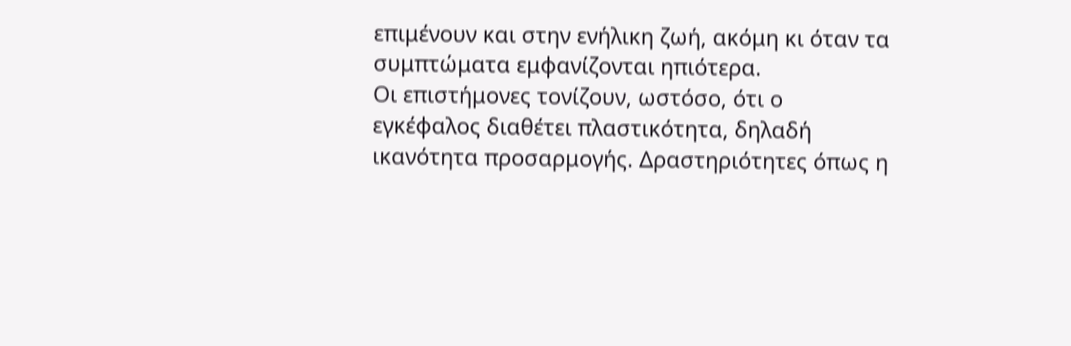επιμένουν και στην ενήλικη ζωή, ακόμη κι όταν τα συμπτώματα εμφανίζονται ηπιότερα.
Οι επιστήμονες τονίζουν, ωστόσο, ότι ο εγκέφαλος διαθέτει πλαστικότητα, δηλαδή ικανότητα προσαρμογής. Δραστηριότητες όπως η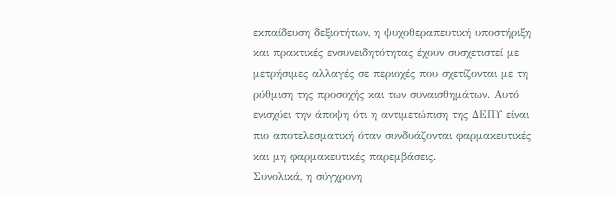εκπαίδευση δεξιοτήτων, η ψυχοθεραπευτική υποστήριξη και πρακτικές ενσυνειδητότητας έχουν συσχετιστεί με μετρήσιμες αλλαγές σε περιοχές που σχετίζονται με τη ρύθμιση της προσοχής και των συναισθημάτων. Αυτό ενισχύει την άποψη ότι η αντιμετώπιση της ΔΕΠΥ είναι πιο αποτελεσματική όταν συνδυάζονται φαρμακευτικές και μη φαρμακευτικές παρεμβάσεις.
Συνολικά, η σύγχρονη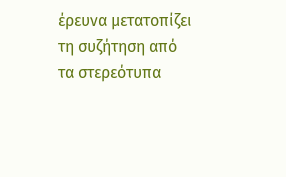έρευνα μετατοπίζει τη συζήτηση από τα στερεότυπα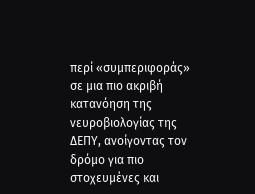περί «συμπεριφοράς» σε μια πιο ακριβή κατανόηση της νευροβιολογίας της ΔΕΠΥ, ανοίγοντας τον δρόμο για πιο στοχευμένες και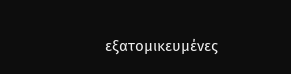εξατομικευμένες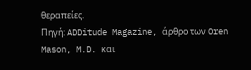θεραπείες.
Πηγή: ADDitude Magazine, άρθρο των Oren Mason, M.D. και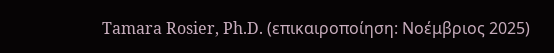Tamara Rosier, Ph.D. (επικαιροποίηση: Νοέμβριος 2025)